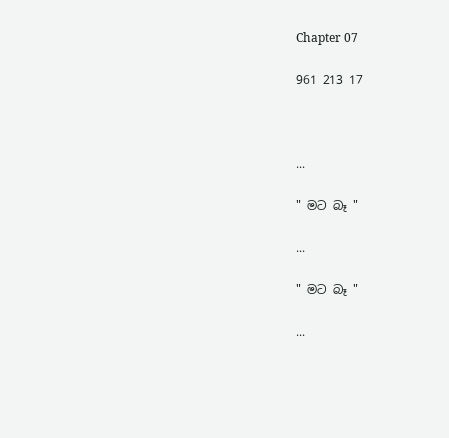Chapter 07

961 213 17



...

" මට බෑ "

...

" මට බෑ "

...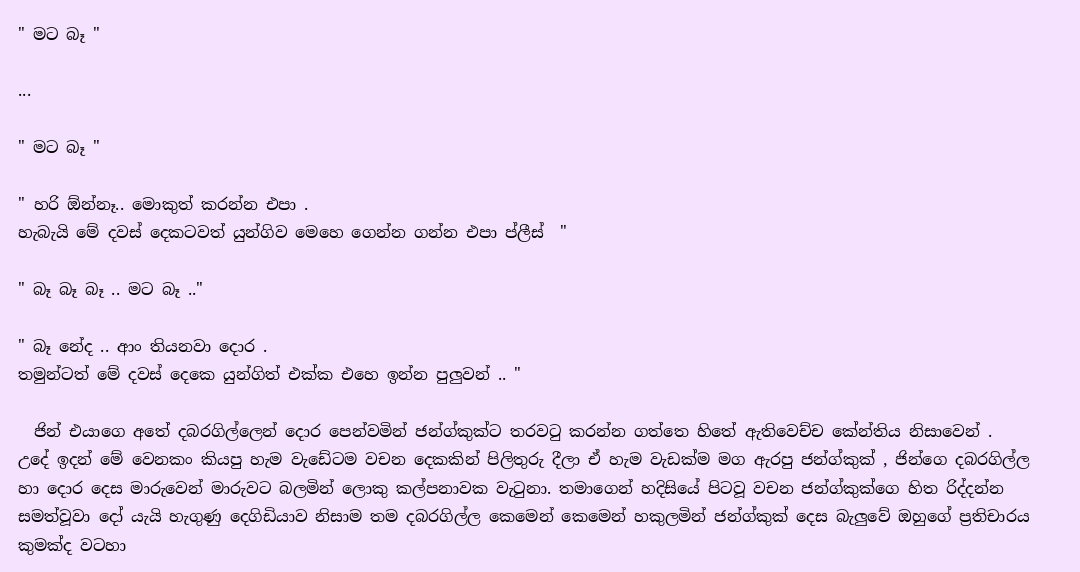" මට බෑ "

...

" මට බෑ "

" හරි ඕන්නෑ.. මොකුත් කරන්න එපා .
හැබැයි මේ දවස් දෙකටවත් යුන්ගිව මෙහෙ ගෙන්න ගන්න එපා ප්ලීස්  "

" බෑ බෑ බෑ .. මට බෑ .."

" බෑ නේද .. ආං තියනවා දොර .
තමුන්ටත් මේ දවස් දෙකෙ යුන්ගිත් එක්ක එහෙ ඉන්න පුලුවන් .. "

  ජින් එයාගෙ අතේ දබරගිල්ලෙන් දොර පෙන්වමින් ජන්ග්කුක්ට තරවටු කරන්න ගත්තෙ හිතේ ඇතිවෙච්ච කේන්තිය නිසාවෙන් .
උදේ ඉදන් මේ වෙනකං කියපු හැම වැඩේටම වචන දෙකකින් පිලිතුරු දීලා ඒ හැම වැඩක්ම මග ඇරපු ජන්ග්කුක් , ජින්ගෙ දබරගිල්ල හා දොර දෙස මාරුවෙන් මාරුවට බලමින් ලොකු කල්පනාවක වැටුනා. තමාගෙන් හදිසියේ පිටවූ වචන ජන්ග්කුක්ගෙ හිත රිද්දන්න සමත්වූවා දෝ යැයි හැගුණු දෙගිඩියාව නිසාම තම දබරගිල්ල කෙමෙන් කෙමෙන් හකුලමින් ජන්ග්කුක් දෙස බැලුවේ ඔහුගේ ප්‍රතිචාරය කුමක්ද වටහා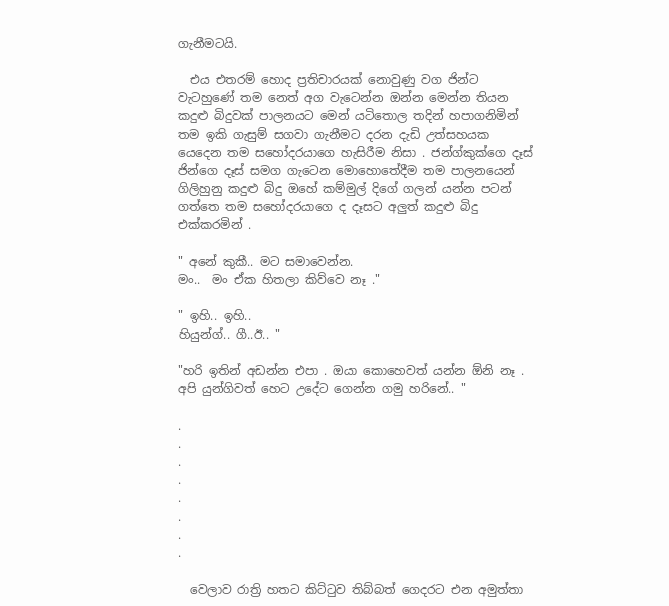ගැනීමටයි.

  එය එතරම් හොද ප්‍රතිචාරයක් නොවුණු වග ජින්ට වැටහුණේ තම නෙත් අග වැටෙන්න ඔන්න මෙන්න තියන කදුළු බිදුවක් පාලනයට මෙන් යටිතොල තදින් හපාගනිමින් තම ඉකි ගැසුම් සගවා ගැනීමට දරන දැඩි උත්සහයක යෙදෙන තම සහෝදරයාගෙ හැසිරීම නිසා . ජන්ග්කුක්ගෙ දෑස් ජින්ගෙ දෑස් සමග ගැටෙන මොහොතේදීම තම පාලනයෙන් ගිලිහුනු කදුළු බිදු ඔහේ කම්මුල් දිගේ ගලන් යන්න පටන් ගත්තෙ තම සහෝදරයාගෙ ද දෑසට අලුත් කදුළු බිදු එක්කරමින් .

" අනේ කුකී.. මට සමාවෙන්න.
මං..  මං ඒක හිතලා කිව්වෙ නෑ ."

" ඉහි.. ඉහි..
හියුන්ග්.. ගී..ඊ.. "

"හරි ඉතින් අඩන්න එපා . ඔයා කොහෙවත් යන්න ඕනි නෑ .
අපි යුන්ගිවත් හෙට උදේට ගෙන්න ගමු හරිනේ.. "

.
.
.
.
.
.
.
.

  වෙලාව රාත්‍රි හතට කිට්ටුව තිබ්බත් ගෙදරට එන අමුත්තා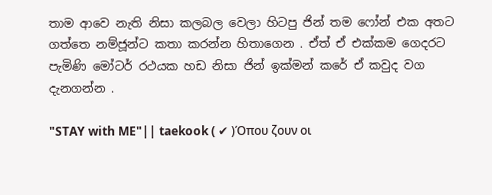තාම ආවෙ නැති නිසා කලබල වෙලා හිටපු ජින් තම ෆෝන් එක අතට ගත්තෙ නම්ජූන්ට කතා කරන්න හිතාගෙන . ඒත් ඒ එක්කම ගෙදරට පැමිණි මෝටර් රථයක හඩ නිසා ජින් ඉක්මන් කරේ ඒ කවුද වග දැනගන්න .

"STAY with ME"|| taekook ( ✔ )Όπου ζουν οι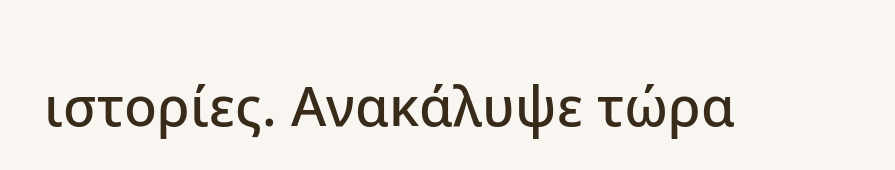ιστορίες. Ανακάλυψε τώρα